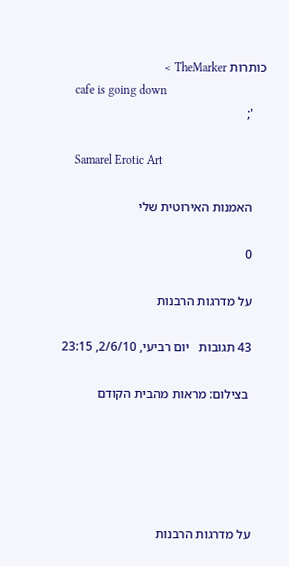כותרות TheMarker >
    cafe is going down
    ';

    Samarel Erotic Art

    האמנות האירוטית שלי

    0

    על מדרגות הרבנות

    43 תגובות   יום רביעי, 2/6/10, 23:15

     בצילום: מראות מהבית הקודם





    על מדרגות הרבנות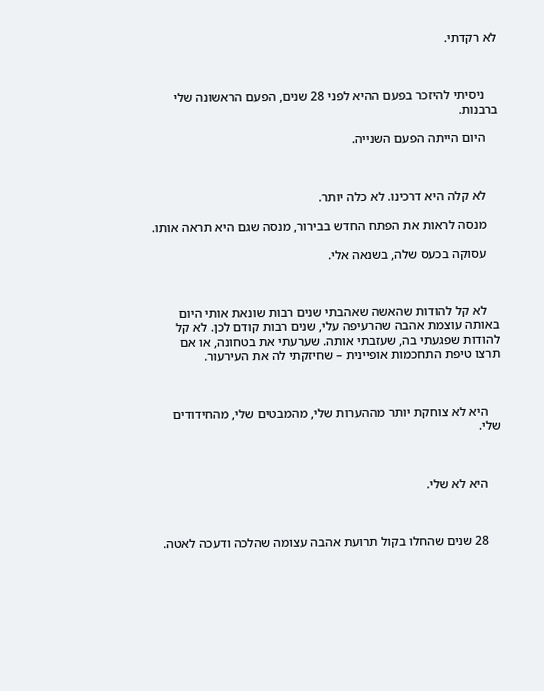לא רקדתי.



    ניסיתי להיזכר בפעם ההיא לפני 28 שנים, הפעם הראשונה שלי ברבנות.

    היום הייתה הפעם השנייה.



    לא קלה היא דרכינו. לא כלה יותר.

    מנסה לראות את הפתח החדש בבירור, מנסה שגם היא תראה אותו.

    עסוקה בכעס שלה, בשנאה אלי.



    לא קל להודות שהאשה שאהבתי שנים רבות שונאת אותי היום באותה עוצמת אהבה שהרעיפה עלי, שנים רבות קודם לכן. לא קל להודות שפגעתי בה, שעזבתי אותה. שערעתי את בטחונה, או אם תרצו טיפת התחכמות אופיינית – שחיזקתי לה את העירעור.



    היא לא צוחקת יותר מההערות שלי, מהמבטים שלי, מהחידודים שלי.



    היא לא שלי.



    28 שנים שהחלו בקול תרועת אהבה עצומה שהלכה ודעכה לאטה.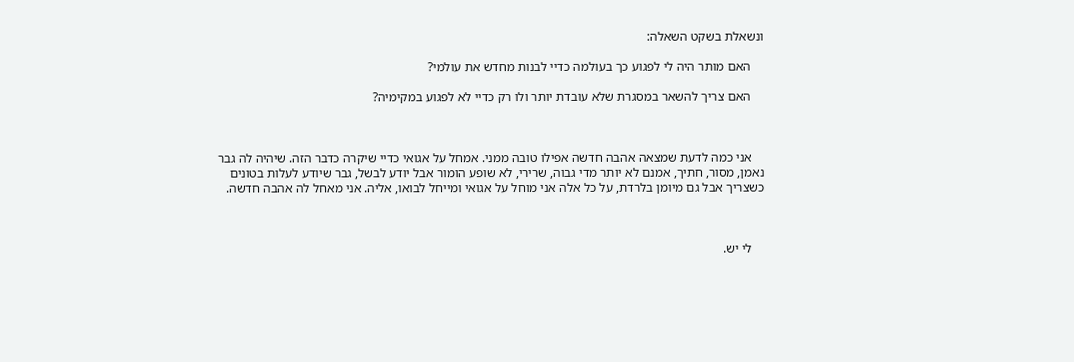ונשאלת בשקט השאלה:

    האם מותר היה לי לפגוע כך בעולמה כדיי לבנות מחדש את עולמי?

    האם צריך להשאר במסגרת שלא עובדת יותר ולו רק כדיי לא לפגוע במקימיה?



    אני כמה לדעת שמצאה אהבה חדשה אפילו טובה ממני. אמחל על אגואי כדיי שיקרה כדבר הזה. שיהיה לה גבר נאמן, מסור, חתיך, אמנם לא יותר מדי גבוה, שרירי, לא שופע הומור אבל יודע לבשל, גבר שיודע לעלות בטונים כשצריך אבל גם מיומן בלרדת, על כל אלה אני מוחל על אגואי ומייחל לבואו, אליה. אני מאחל לה אהבה חדשה.



    לי יש.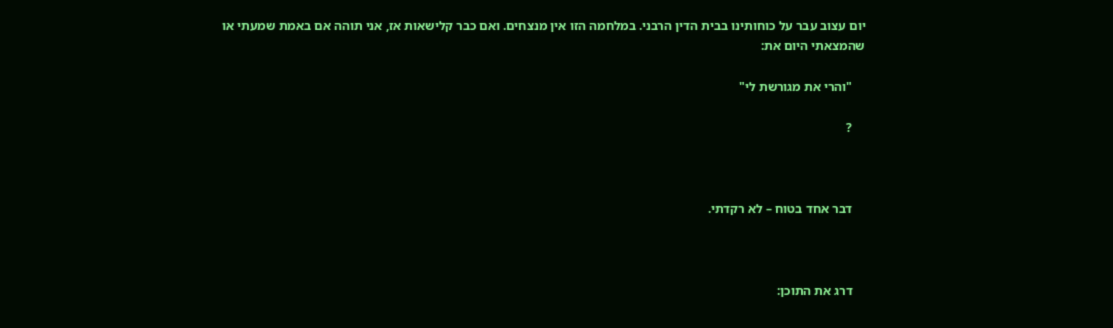יום עצוב עבר על כוחותינו בבית הדין הרבני. במלחמה הזו אין מנצחים. ואם כבר קלישאות אז, אני תוהה אם באמת שמעתי או שהמצאתי היום את:

    "והרי את מגורשת לי"

    ?



    דבר אחד בטוח – לא רקדתי.



    דרג את התוכן: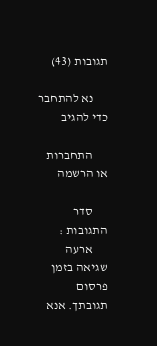תגובות (43)

      נא להתחבר כדי להגיב

      התחברות או הרשמה

      סדר התגובות :
      ארעה שגיאה בזמן פרסום תגובתך. אנא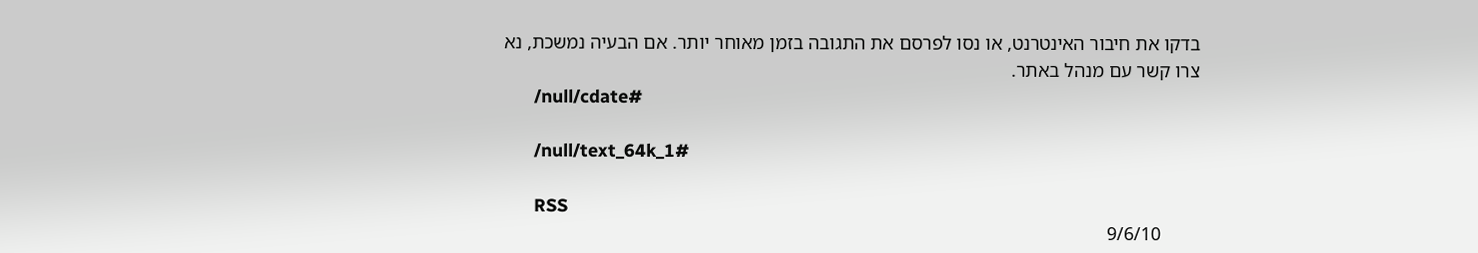בדקו את חיבור האינטרנט, או נסו לפרסם את התגובה בזמן מאוחר יותר. אם הבעיה נמשכת, נא צרו קשר עם מנהל באתר.
      /null/cdate#

      /null/text_64k_1#

      RSS
        9/6/10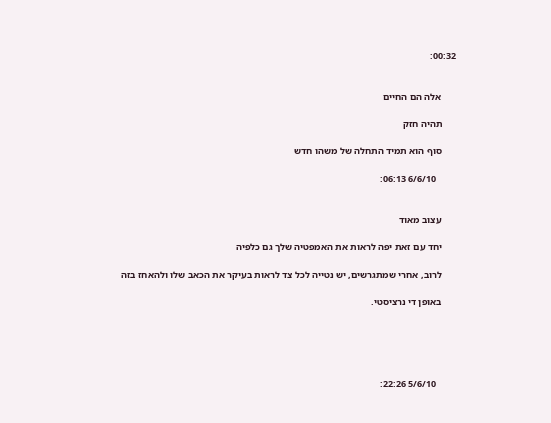00:32:


      אלה הם החיים

      תהיה חזק

      סוף הוא תמיד התחלה של משהו חדש

        6/6/10 06:13:


      עצוב מאוד

      יחד עם זאת יפה לראות את האמפטיה שלך גם כלפיה

      לרוב, אחרי שמתגרשים, יש נטייה לכל צד לראות בעיקר את הכאב שלו ולהאחז בזה

      באופן די נרציסטי.





        5/6/10 22:26: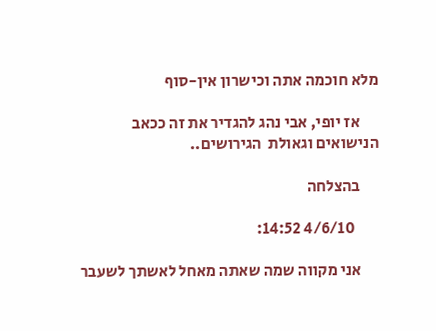מלא חוכמה אתה וכישרון אין-סוף

      אז יופי, אבי נהג להגדיר את זה ככאב הנישואים וגאולת  הגירושים..

      בהצלחה

        4/6/10 14:52:

      אני מקווה שמה שאתה מאחל לאשתך לשעבר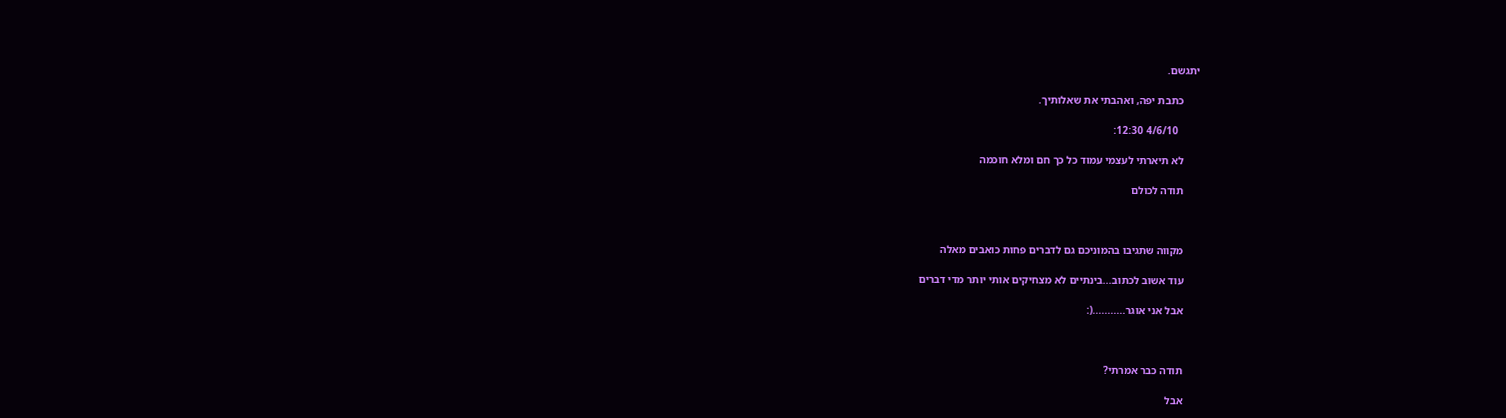יתגשם.

      כתבת יפה, ואהבתי את שאלותיך.

        4/6/10 12:30:

      לא תיארתי לעצמי עמוד כל כך חם ומלא חוכמה

      תודה לכולם



      מקווה שתגיבו בהמוניכם גם לדברים פחות כואבים מאלה

      עוד אשוב לכתוב...בינתיים לא מצחיקים אותי יותר מדי דברים

      אבל אני אוגר...........(:



      תודה כבר אמרתי?

      אבל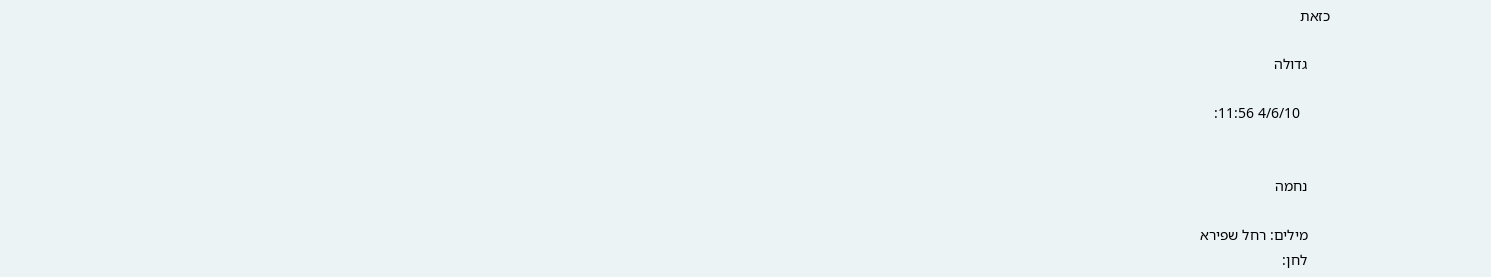כזאת

      גדולה

        4/6/10 11:56:


      נחמה

      מילים: רחל שפירא
      לחן: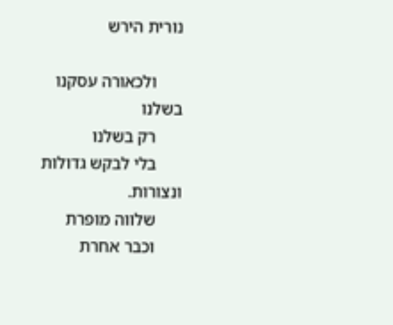נורית הירש

      ולכאורה עסקנו בשלנו
      רק בשלנו
      בלי לבקש גדולות ונצורות.
      שלווה מופרת
      וכבר אחרת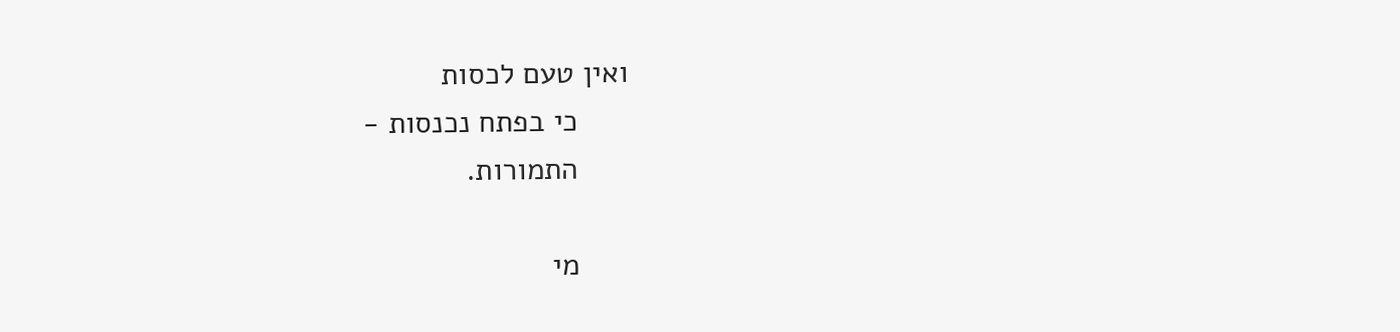ואין טעם לכסות
      כי בפתח נכנסות -
      התמורות.

      מי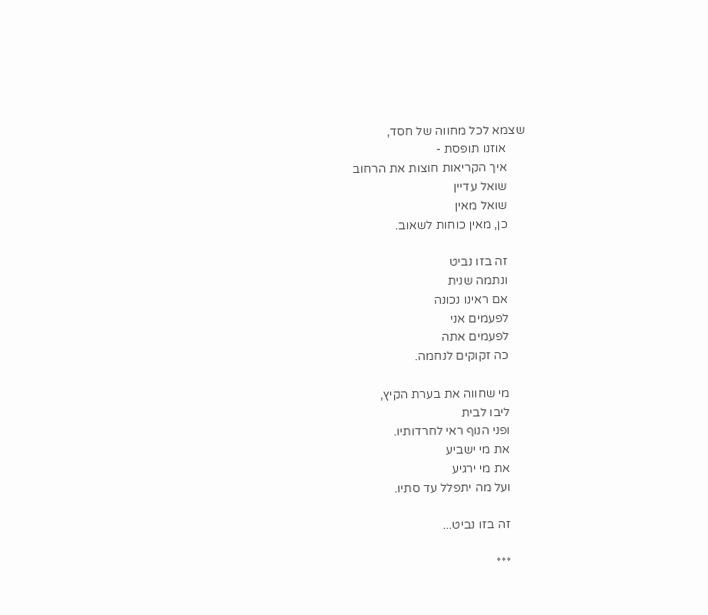שצמא לכל מחווה של חסד,
      אוזנו תופסת -
      איך הקריאות חוצות את הרחוב
      שואל עדיין
      שואל מאין
      כן, מאין כוחות לשאוב.

      זה בזו נביט
      ונתמה שנית
      אם ראינו נכונה
      לפעמים אני
      לפעמים אתה
      כה זקוקים לנחמה.

      מי שחווה את בערת הקיץ,
      ליבו לבית
      ופני הנוף ראי לחרדותיו.
      את מי ישביע
      את מי ירגיע
      ועל מה יתפלל עד סתיו.

      זה בזו נביט...

      ***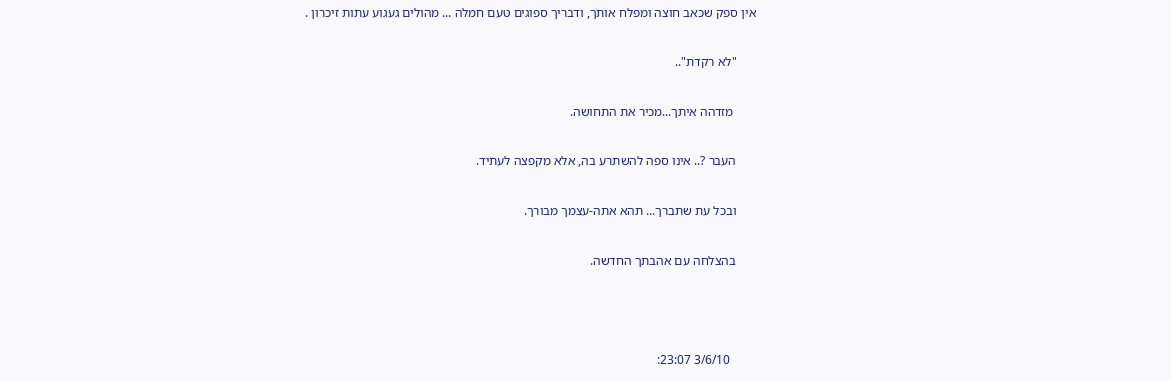אין ספק שכאב חוצה ומפלח אותך, ודבריך ספוגים טעם חמלה ... מהולים געגוע עתות זיכרון .

      "לא רקדת"..

       מזדהה איתך...מכיר את התחושה.

      העבר ?.. אינו ספה להשתרע בה, אלא מקפצה לעתיד.

      ובכל עת שתברך... תהא אתה-עצמך מבורך.

      בהצלחה עם אהבתך החדשה.



        3/6/10 23:07: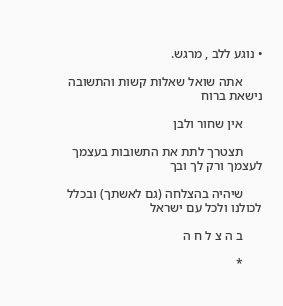• נוגע ללב , מרגש.

      אתה שואל שאלות קשות והתשובה נישאת ברוח

      אין שחור ולבן

      תצטרך לתת את התשובות בעצמך לעצמך ורק לך ובך

      שיהיה בהצלחה (גם לאשתך) ובכלל לכולנו ולכל עם ישראל

      ב ה צ ל ח ה

      *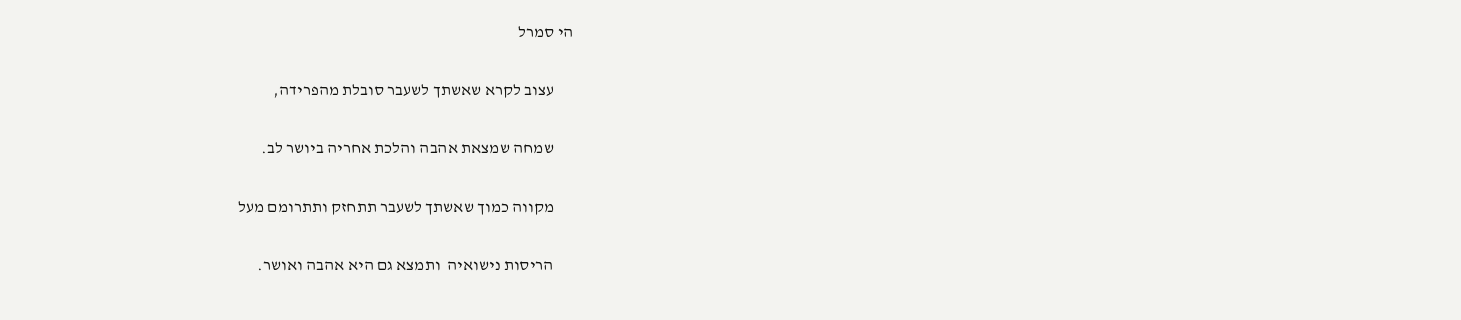הי סמרל

      עצוב לקרא שאשתך לשעבר סובלת מהפרידה,

      שמחה שמצאת אהבה והלכת אחריה ביושר לב.

      מקווה כמוך שאשתך לשעבר תתחזק ותתרומם מעל

      הריסות נישואיה  ותמצא גם היא אהבה ואושר.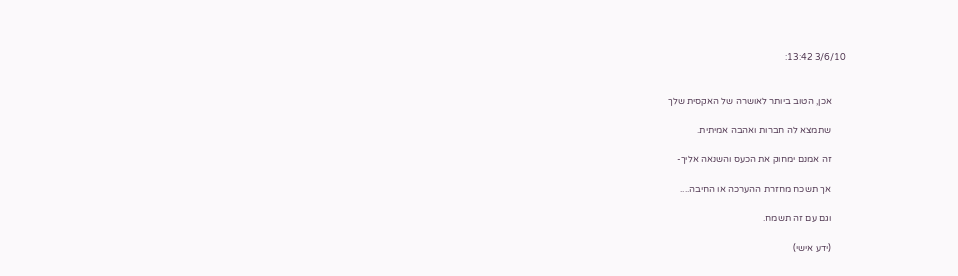3/6/10 13:42:


      אכן, הטוב ביותר לאושרה של האקסית שלך

      שתמצא לה חברות ואהבה אמיתית.

      זה אמנם ימחוק את הכעס והשנאה אליך-

      אך תשכח מחזרת ההערכה או החיבה....

      וגם עם זה תשמח.

      (ידע אישי)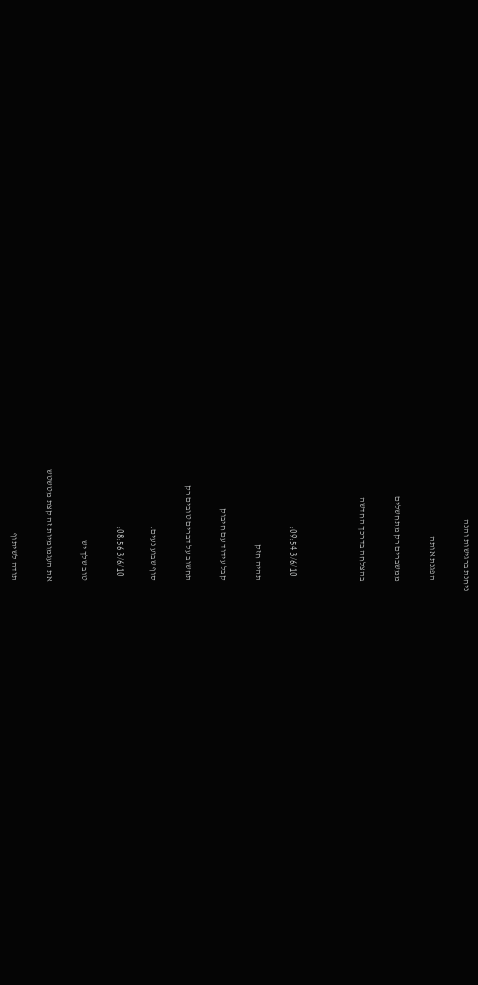ניחנת ברגישות והנה

      הפגנת אותה

      ממשברים רק מתחשלים

      בהצלחה בדרכך החדשה



        3/6/10 09:54:

      תהיה חזק

      קבל עידוד עם חיבוק

      תחשוב על דברים טובים רק

      סוף שבוע נעים.

        3/6/10 08:56:

      טוב שלך יש

      את העגמומיות זה קצת מטשטש

      תודה לשיתוף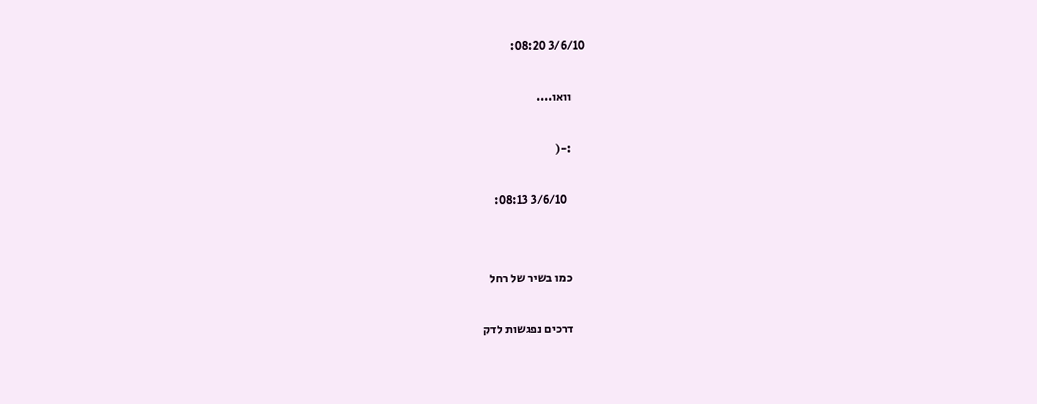3/6/10 08:20:

      וואו....

      :-(

        3/6/10 08:13:


      כמו בשיר של רחל

      דרכים נפגשות לדק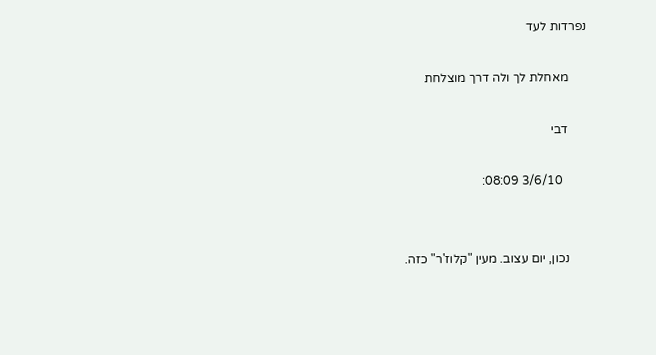נפרדות לעד

      מאחלת לך ולה דרך מוצלחת

      דבי

        3/6/10 08:09:


      נכון, יום עצוב. מעין "קלוז'ר" כזה.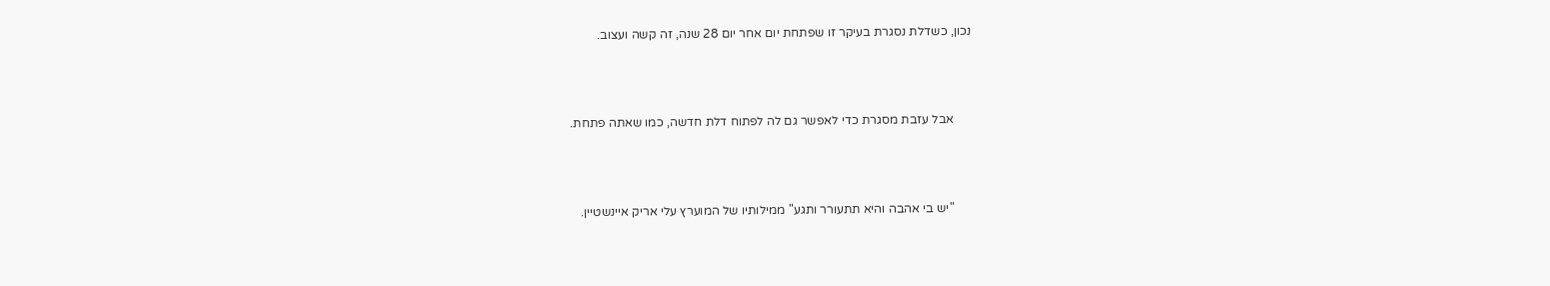נכון, כשדלת נסגרת בעיקר זו שפתחת יום אחר יום 28 שנה, זה קשה ועצוב.



      אבל עזבת מסגרת כדי לאפשר גם לה לפתוח דלת חדשה, כמו שאתה פתחת.



      "יש בי אהבה והיא תתעורר ותגע" ממילותיו של המוערץ עלי אריק איינשטיין.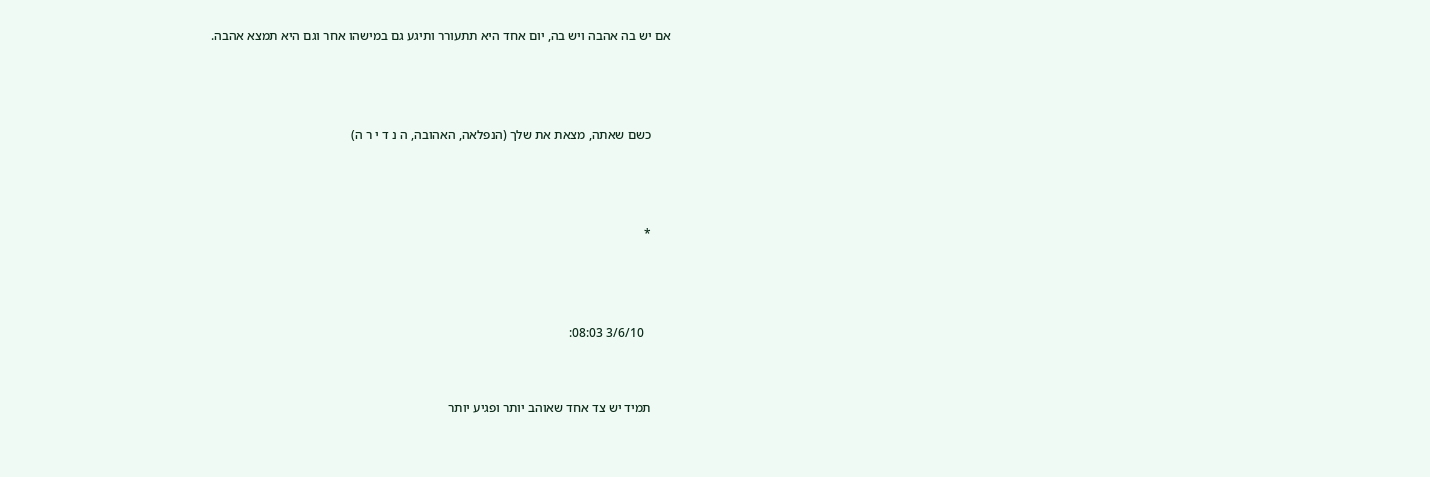אם יש בה אהבה ויש בה, יום אחד היא תתעורר ותיגע גם במישהו אחר וגם היא תמצא אהבה.



      כשם שאתה, מצאת את שלך (הנפלאה, האהובה, ה נ ד י ר ה)



      *



        3/6/10 08:03:


      תמיד יש צד אחד שאוהב יותר ופגיע יותר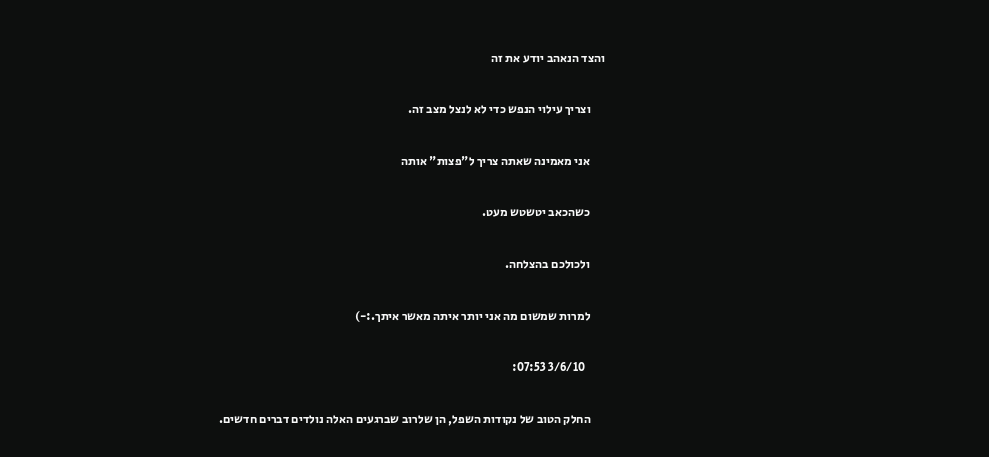והצד הנאהב יודע את זה

      וצריך עילוי הנפש כדי לא לנצל מצב זה.

      אני מאמינה שאתה צריך ל"פצות" אותה

      כשהכאב יטשטש מעט.

      ולכולכם בהצלחה.

      למרות שמשום מה אני יותר איתה מאשר איתך.:-)

        3/6/10 07:53:

      החלק הטוב של נקודות השפל, הן שלרוב שברגעים האלה נולדים דברים חדשים.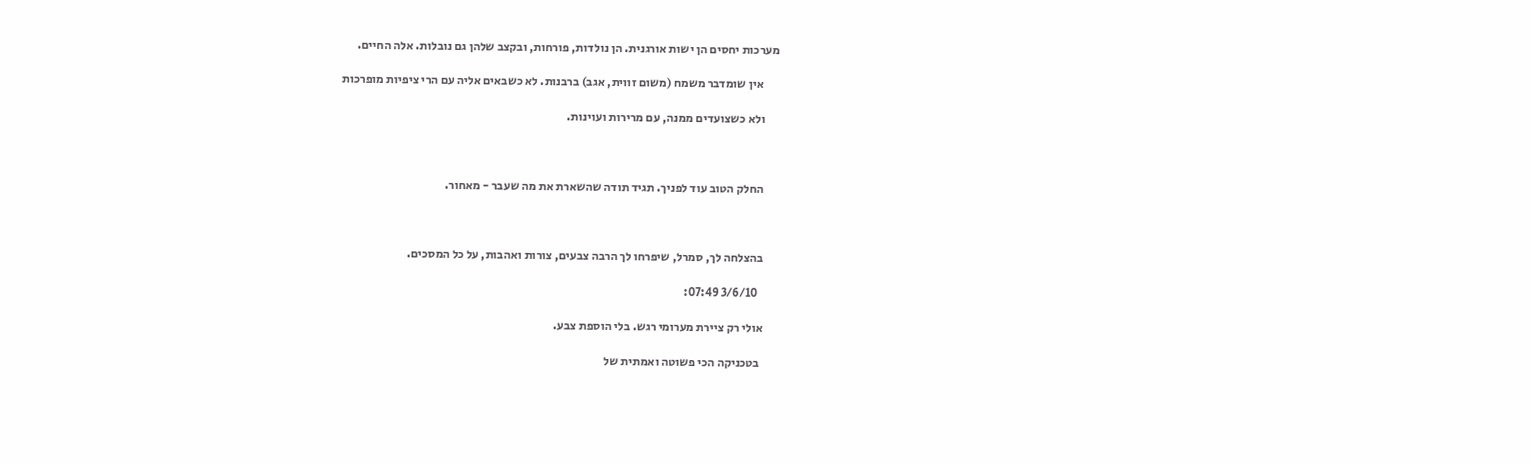מערכות יחסים הן ישות אורגנית. הן נולדות, פורחות, ובקצב שלהן גם נובלות. אלה החיים.

       אין שומדבר משמח (משום זווית, אגב) ברבנות. לא כשבאים אליה עם הרי ציפיות מופרכות

      ולא כשצועדים ממנה, עם מרירות ועוינות.



      החלק הטוב עוד לפניך. תגיד תודה שהשארת את מה שעבר - מאחור.



      בהצלחה לך, סמרל, שיפרחו לך הרבה צבעים, צורות ואהבות, על כל המסכים.

        3/6/10 07:49:

      אולי רק ציירת מערומי רגש. בלי הוספת צבע.

       בטכניקה הכי פשוטה ואמתית של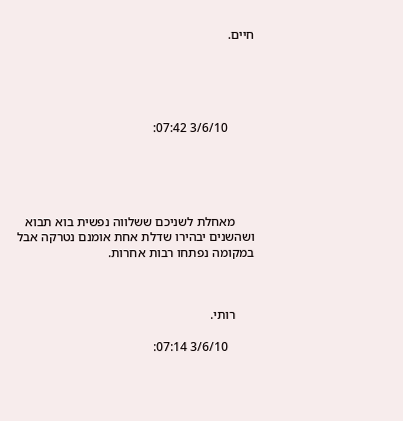חיים.





        3/6/10 07:42:





      מאחלת לשניכם ששלווה נפשית בוא תבוא ושהשנים יבהירו שדלת אחת אומנם נטרקה אבל במקומה נפתחו רבות אחרות.



      רותי.

        3/6/10 07:14: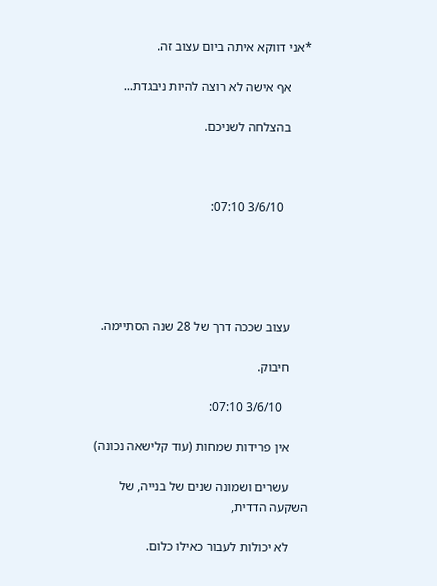*אני דווקא איתה ביום עצוב זה.

      אף אישה לא רוצה להיות ניבגדת...

      בהצלחה לשניכם.



        3/6/10 07:10:





      עצוב שככה דרך של 28 שנה הסתיימה.

      חיבוק.

        3/6/10 07:10:

      אין פרידות שמחות (עוד קלישאה נכונה)

      עשרים ושמונה שנים של בנייה, של השקעה הדדית,

      לא יכולות לעבור כאילו כלום.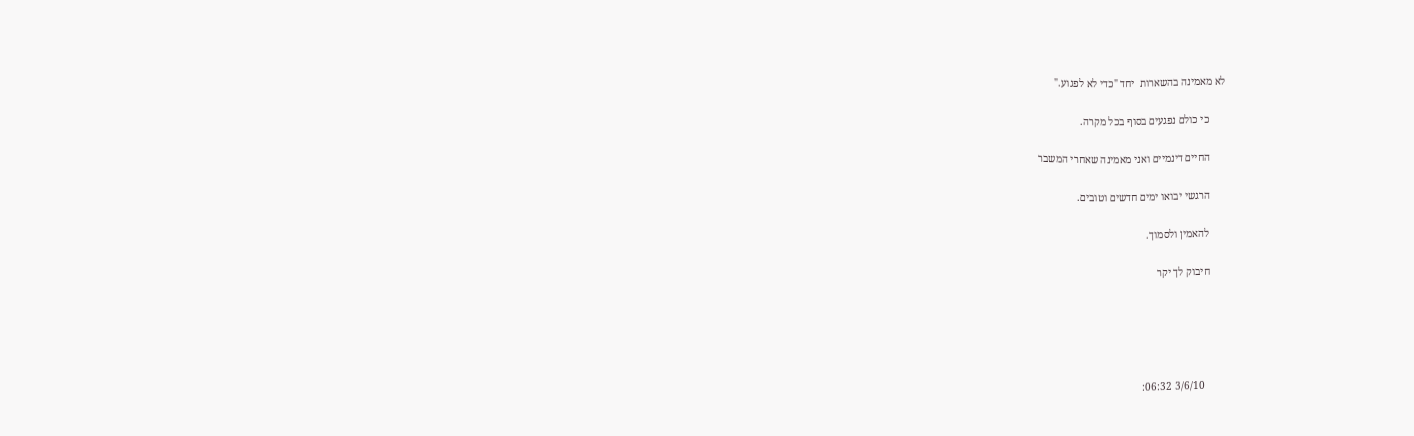לא מאמינה בהשארות  יחד "כדי לא לפגוע."

      כי כולם נפגעים בסוף בכל מקרה.

      החיים דינמיים ואני מאמינה שאחרי המשבר

      הרגשי יבואו ימים חדשים וטובים.

      להאמין ולסמוך.

      חיבוק לך יקר





        3/6/10 06:32: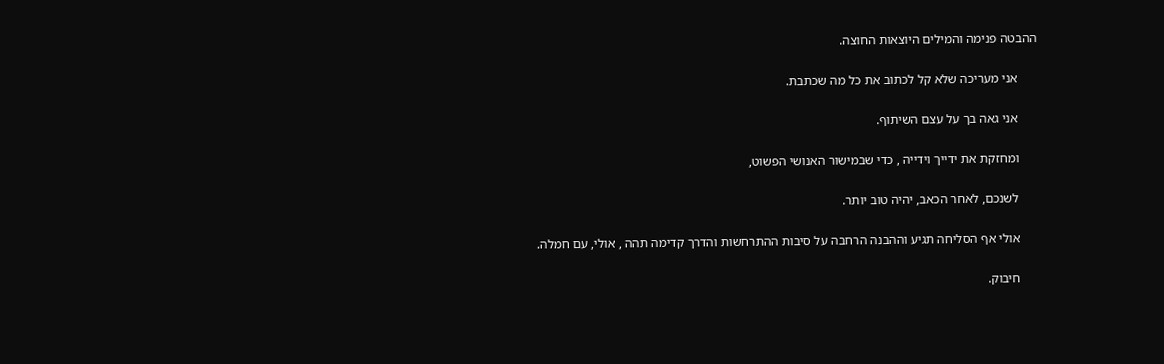ההבטה פנימה והמילים היוצאות החוצה.

      אני מעריכה שלא קל לכתוב את כל מה שכתבת.

      אני גאה בך על עצם השיתוף.

      ומחזקת את ידייך וידייה , כדי שבמישור האנושי הפשוט,

      לשנכם, לאחר הכאב, יהיה טוב יותר.

      אולי אף הסליחה תגיע וההבנה הרחבה על סיבות ההתרחשות והדרך קדימה תהה , אולי, עם חמלה.

      חיבוק.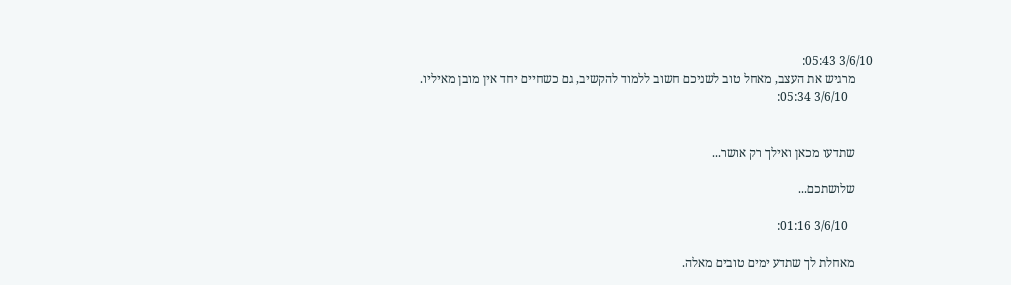3/6/10 05:43:
      מרגיש את העצב, מאחל טוב לשניכם חשוב ללמוד להקשיב, גם כשחיים יחד אין מובן מאיליו.
        3/6/10 05:34:


      שתדעו מכאן ואילך רק אושר...

      שלושתכם...

        3/6/10 01:16:

      מאחלת לך שתדע ימים טובים מאלה.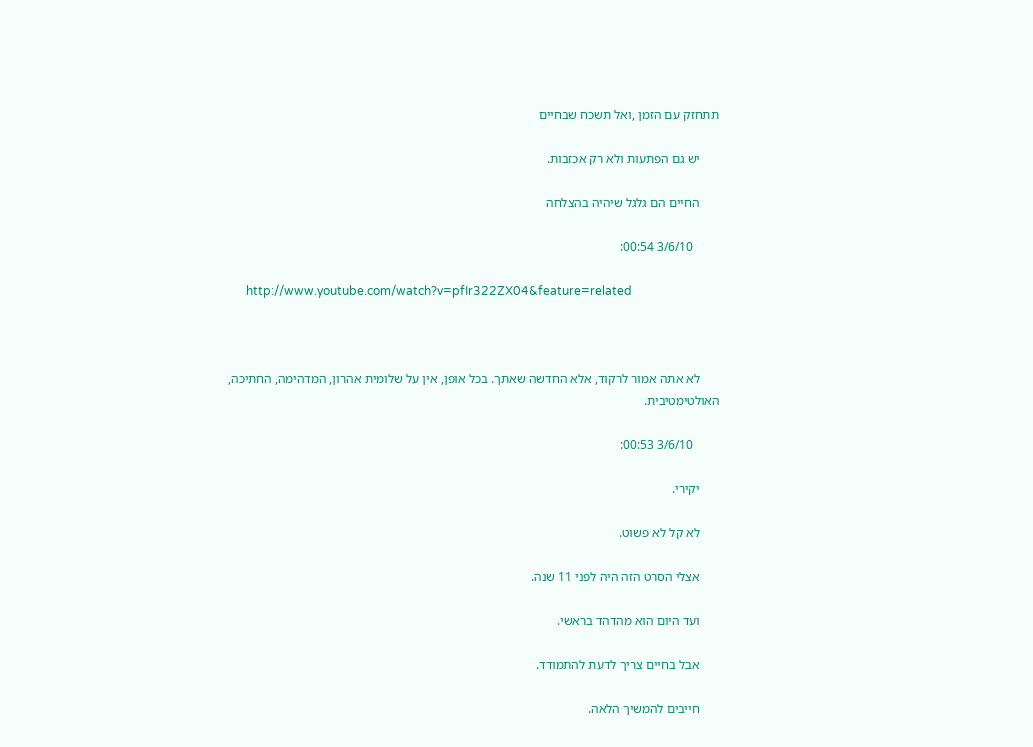תתחזק עם הזמן ,ואל תשכח שבחיים

      יש גם הפתעות ולא רק אכזבות.

      החיים הם גלגל שיהיה בהצלחה

        3/6/10 00:54:

      http://www.youtube.com/watch?v=pfIr322ZX04&feature=related



      לא אתה אמור לרקוד, אלא החדשה שאתך. בכל אופן, אין על שלומית אהרון, המדהימה, החתיכה, האולטימטיבית.

        3/6/10 00:53:

      יקירי.

      לא קל לא פשוט.

      אצלי הסרט הזה היה לפני 11 שנה.

      ועד היום הוא מהדהד בראשי.

      אבל בחיים צריך לדעת להתמודד.

      חייבים להמשיך הלאה.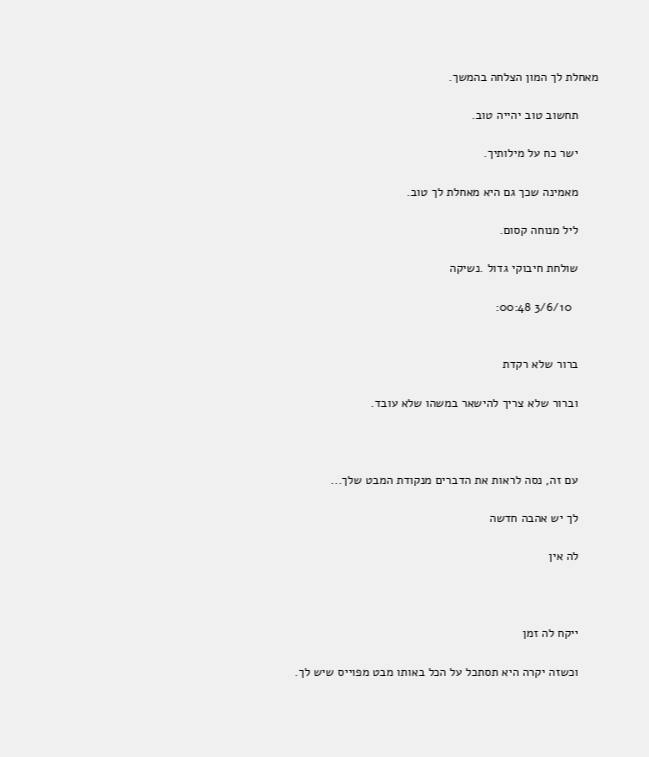מאחלת לך המון הצלחה בהמשך.

      תחשוב טוב יהייה טוב.

      ישר כח על מילותיך.

      מאמינה שכך גם היא מאחלת לך טוב.

      ליל מנוחה קסום.

      שולחת חיבוקי גדול .נשיקה

        3/6/10 00:48:


      ברור שלא רקדת

      וברור שלא צריך להישאר במשהו שלא עובד.



      עם זה, נסה לראות את הדברים מנקודת המבט שלך...

      לך יש אהבה חדשה

      לה אין



      ייקח לה זמן

      וכשזה יקרה היא תסתכל על הכל באותו מבט מפוייס שיש לך.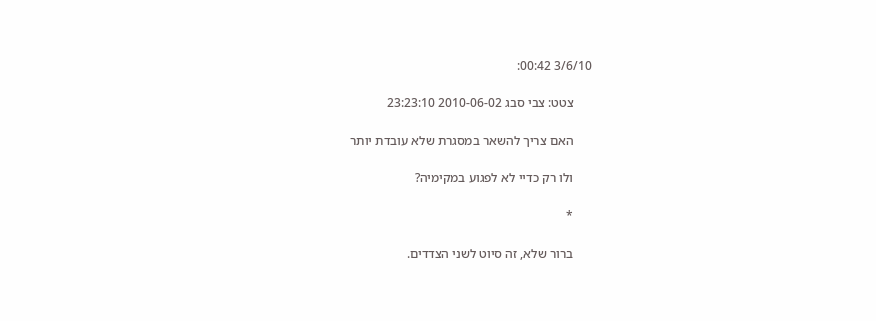3/6/10 00:42:

      צטט: צבי סבג 2010-06-02 23:23:10

      האם צריך להשאר במסגרת שלא עובדת יותר

      ולו רק כדיי לא לפגוע במקימיה?

      *

      ברור שלא, זה סיוט לשני הצדדים.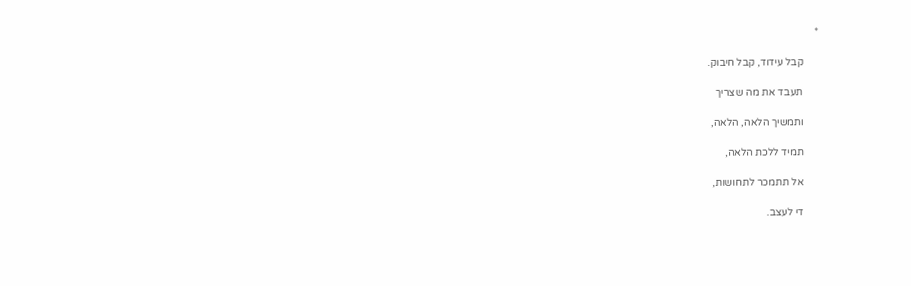*

      קבל עידוד, קבל חיבוק.

      תעבד את מה שצריך

      ותמשיך הלאה, הלאה,

      תמיד ללכת הלאה,

      אל תתמכר לתחושות,

      די לעצב.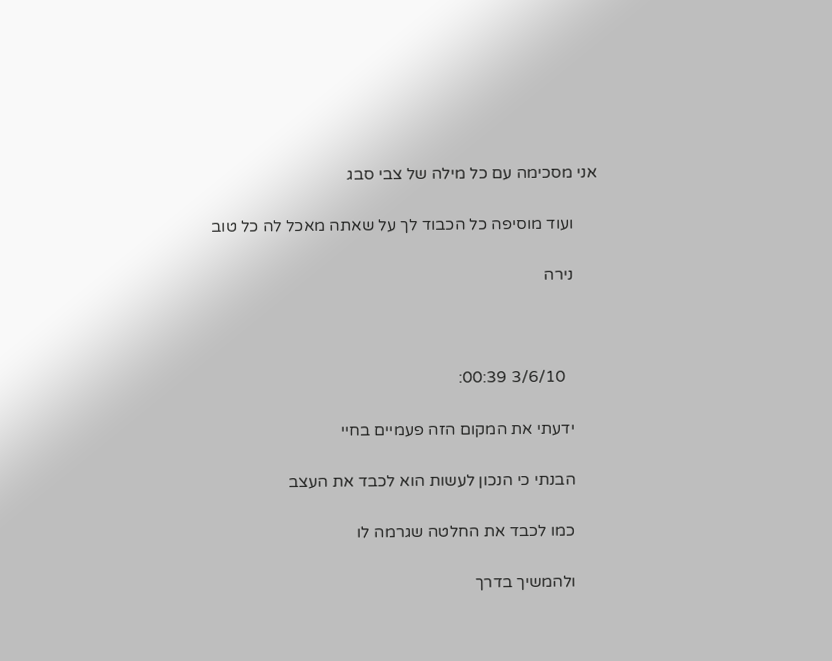אני מסכימה עם כל מילה של צבי סבג

      ועוד מוסיפה כל הכבוד לך על שאתה מאכל לה כל טוב

      נירה



        3/6/10 00:39:

      ידעתי את המקום הזה פעמיים בחיי

      הבנתי כי הנכון לעשות הוא לכבד את העצב

      כמו לכבד את החלטה שגרמה לו

      ולהמשיך בדרך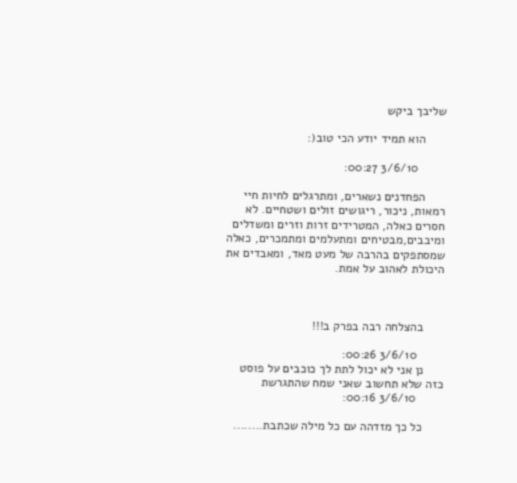שליבך ביקש

      הוא תמיד יודע הכי טוב(:

        3/6/10 00:27:

      הפחדנים נשארים, ומתרגלים לחיות חיי רמאות, ניכור, ריגושים זולים ושטחיים. לא חסרים כאלה, המטרידים זרות וזרים ומשדלים ומיבבים,מבטיחים ומתעלמים ומתמכרים, כאלה שמסתפקים בהרבה של מעט מאד, ומאבדים את היכולת לאהוב על אמת.



      בהצלחה רבה בפרק ב!!!

        3/6/10 00:26:
      נן אני לא יכול לתת לך כוכבים על פוסט כזה שלא תחשוב שאני שמח שהתגרשת
        3/6/10 00:16:

      כל כך מזדהה עם כל מילה שכתבת........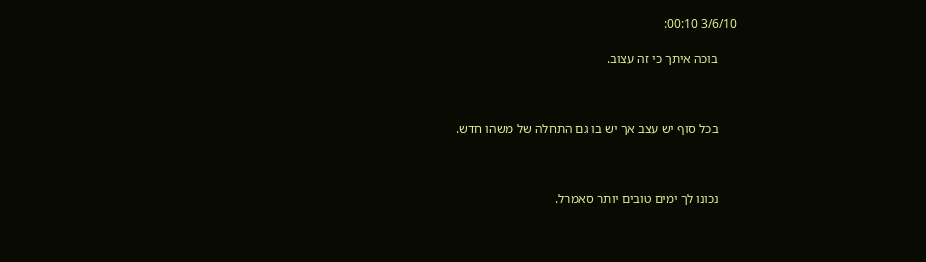3/6/10 00:10:

      בוכה איתך כי זה עצוב.



      בכל סוף יש עצב אך יש בו גם התחלה של משהו חדש.



      נכונו לך ימים טובים יותר סאמרל.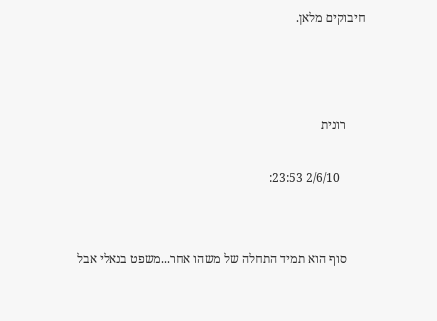חיבוקים מלאן.



      רונית

        2/6/10 23:53:


      סוף הוא תמיד התחלה של משהו אחר...משפט בנאלי אבל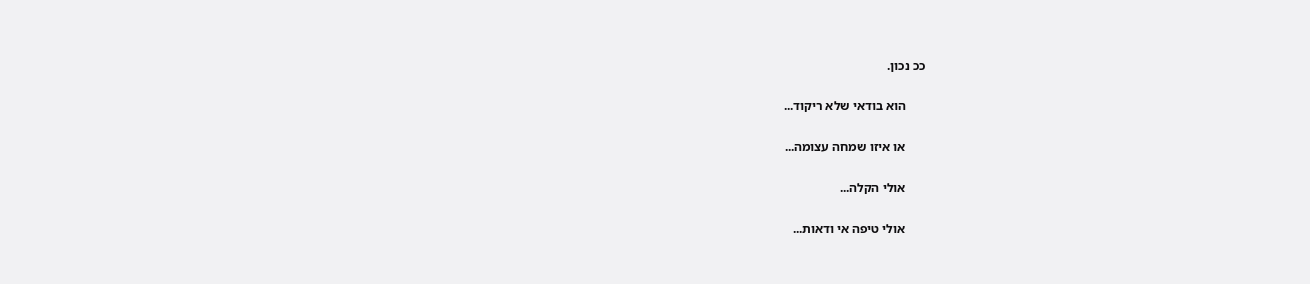ככ נכון.

      הוא בודאי שלא ריקוד...

      או איזו שמחה עצומה...

      אולי הקלה...

      אולי טיפה אי ודאות...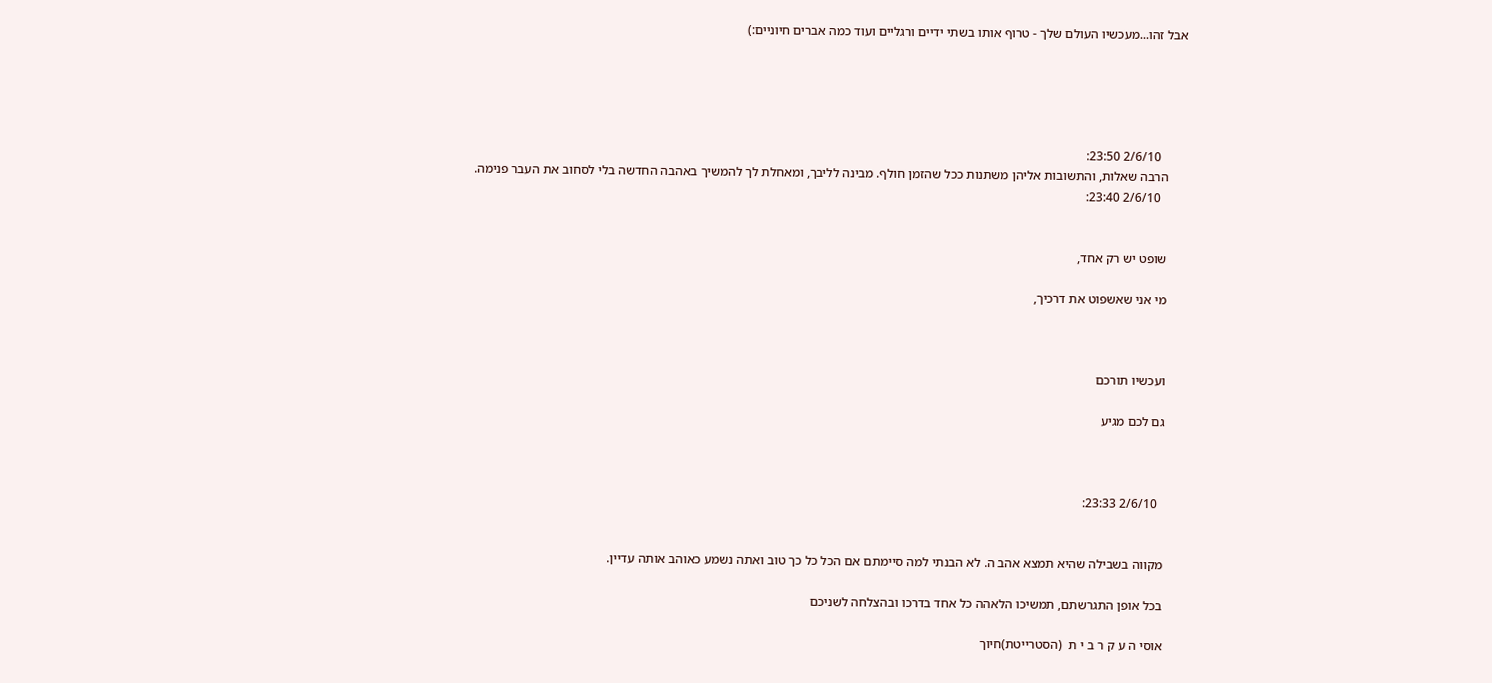אבל זהו...מעכשיו העולם שלך - טרוף אותו בשתי ידיים ורגליים ועוד כמה אברים חיוניים:)





        2/6/10 23:50:
      הרבה שאלות, והתשובות אליהן משתנות ככל שהזמן חולף. מבינה לליבך, ומאחלת לך להמשיך באהבה החדשה בלי לסחוב את העבר פנימה.
        2/6/10 23:40:


      שופט יש רק אחד,

      מי אני שאשפוט את דרכיך,



      ועכשיו תורכם

      גם לכם מגיע



        2/6/10 23:33:


      מקווה בשבילה שהיא תמצא אהב ה. לא הבנתי למה סיימתם אם הכל כל כך טוב ואתה נשמע כאוהב אותה עדיין.

      בכל אופן התגרשתם, תמשיכו הלאהה כל אחד בדרכו ובהצלחה לשניכם

      אוסי ה ע ק ר ב י ת  (הסטרייטת)חיוך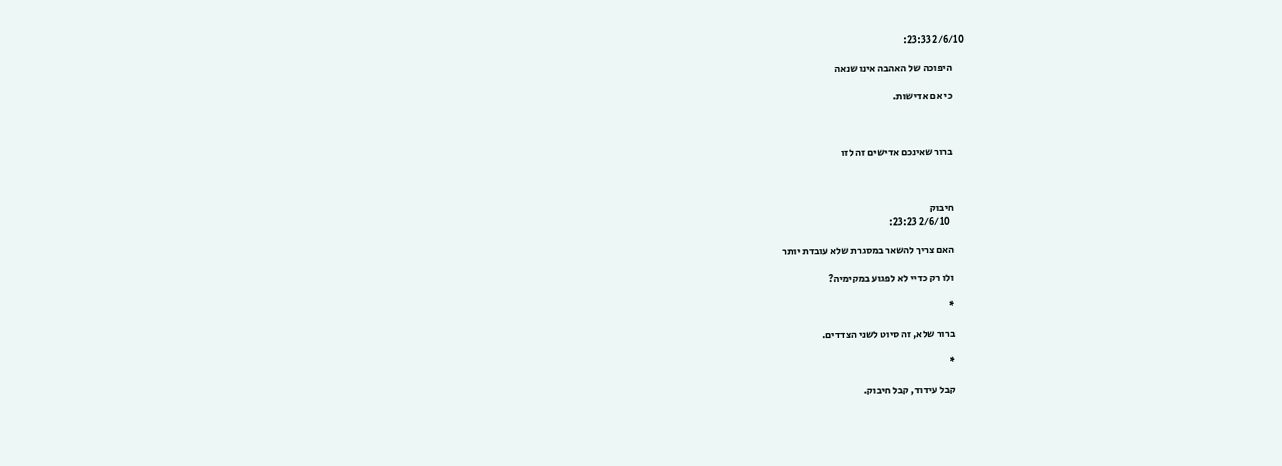2/6/10 23:33:

      היפוכה של האהבה אינו שנאה

      כי אם אדישות.



      ברור שאינכם אדישים זה לזו



      חיבוק
        2/6/10 23:23:

      האם צריך להשאר במסגרת שלא עובדת יותר

      ולו רק כדיי לא לפגוע במקימיה?

      *

      ברור שלא, זה סיוט לשני הצדדים.

      *

      קבל עידוד, קבל חיבוק.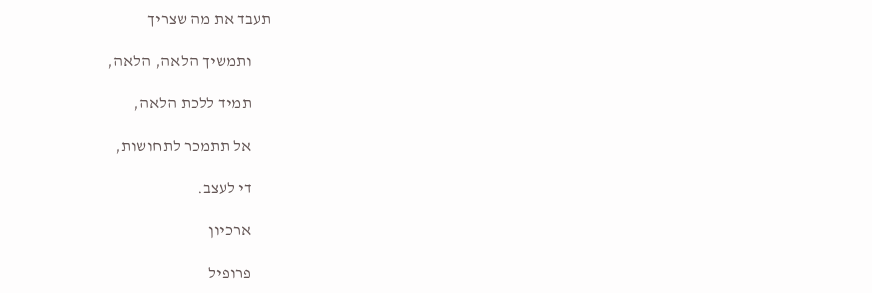תעבד את מה שצריך

      ותמשיך הלאה, הלאה,

      תמיד ללכת הלאה,

      אל תתמכר לתחושות,

      די לעצב.

      ארכיון

      פרופיל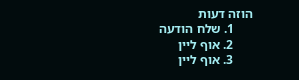הוזה דעות
      1. שלח הודעה
      2. אוף ליין
      3. אוף ליין